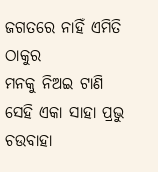ଜଗତରେ ନାହିଁ ଏମିତି ଠାକୁର
ମନକୁ ନିଅଇ ଟାଣି
ସେହି ଏକା ସାହା ପ୍ରଭୁ ଚଉବାହା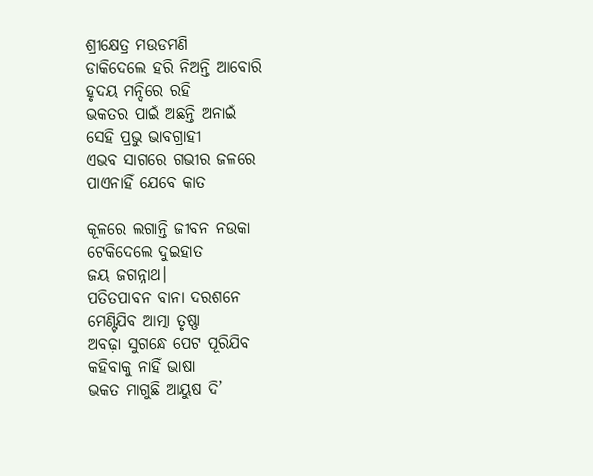ଶ୍ରୀକ୍ଷେତ୍ର ମଉଡମଣି
ଡାକିଦେଲେ ହରି ନିଅନ୍ତି ଆବୋରି
ହୃଦୟ ମନ୍ଦିରେ ରହି
ଭକତର ପାଇଁ ଅଛନ୍ତି ଅନାଇଁ
ସେହି ପ୍ରଭୁ ଭାବଗ୍ରାହୀ
ଏଭବ ସାଗରେ ଗଭୀର ଜଳରେ
ପାଏନାହିଁ ଯେବେ କାତ

କୂଳରେ ଲଗାନ୍ତି ଜୀବନ ନଉକା
ଟେକିଦେଲେ ଦୁଇହାତ
ଜୟ ଜଗନ୍ନାଥ।
ପତିତପାବନ ବାନା ଦରଶନେ
ମେଣ୍ଟିଯିବ ଆତ୍ମା ତୃଷ୍ଣା
ଅବଢ଼ା ସୁଗନ୍ଧେ ପେଟ ପୂରିଯିବ
କହିବାକୁ ନାହିଁ ଭାଷା
ଭକତ ମାଗୁଛି ଆୟୁଷ ଦି’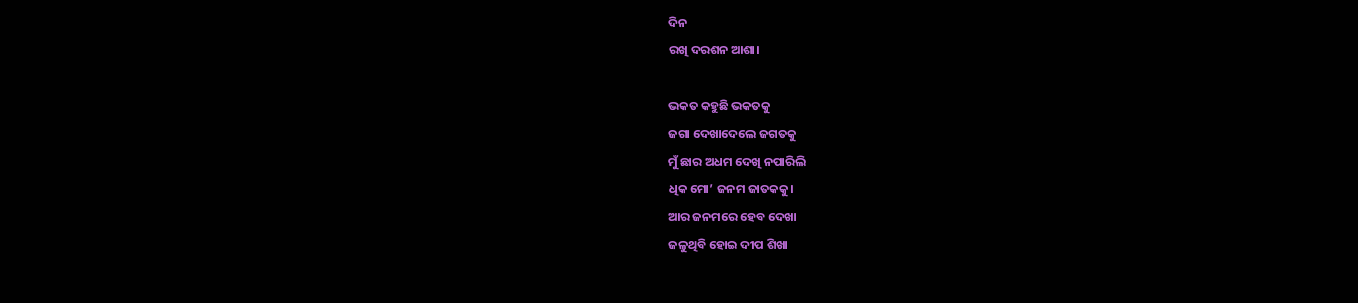ଦିନ
ରଖି ଦରଶନ ଆଶା।

ଭକତ କହୁଛି ଭକତକୁ
ଜଗା ଦେଖାଦେଲେ ଜଗତକୁ
ମୁଁ ଛାର ଅଧମ ଦେଖି ନପାରିଲି
ଧିକ ମୋ’ ଜନମ ଜାତକକୁ।
ଆର ଜନମରେ ହେବ ଦେଖା
ଜଳୁଥିବି ହୋଇ ଦୀପ ଶିଖା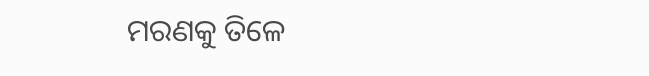ମରଣକୁ ତିଳେ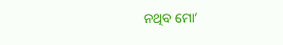ନଥିବ ମୋ’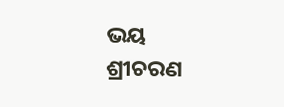ଭୟ
ଶ୍ରୀଚରଣ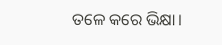ତଳେ କରେ ଭିକ୍ଷା।